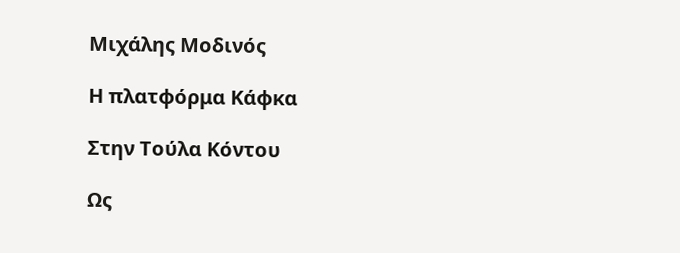Μιχάλης Μοδινός

Η πλατφόρμα Κάφκα

Στην Τούλα Κόντου

Ως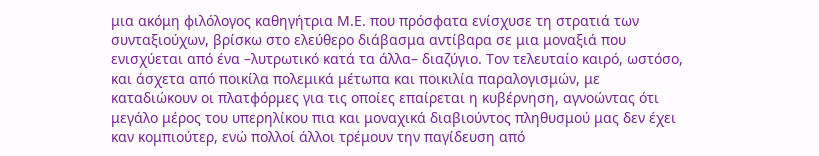μια ακόμη φιλόλογος καθηγήτρια Μ.Ε. που πρόσφατα ενίσχυσε τη στρατιά των συνταξιούχων, βρίσκω στο ελεύθερο διάβασμα αντίβαρα σε μια μοναξιά που ενισχύεται από ένα –λυτρωτικό κατά τα άλλα– διαζύγιο. Τον τελευταίο καιρό, ωστόσο, και άσχετα από ποικίλα πολεμικά μέτωπα και ποικιλία παραλογισμών, με καταδιώκουν οι πλατφόρμες για τις οποίες επαίρεται η κυβέρνηση, αγνοώντας ότι μεγάλο μέρος του υπερηλίκου πια και μοναχικά διαβιούντος πληθυσμού μας δεν έχει καν κομπιούτερ, ενώ πολλοί άλλοι τρέμουν την παγίδευση από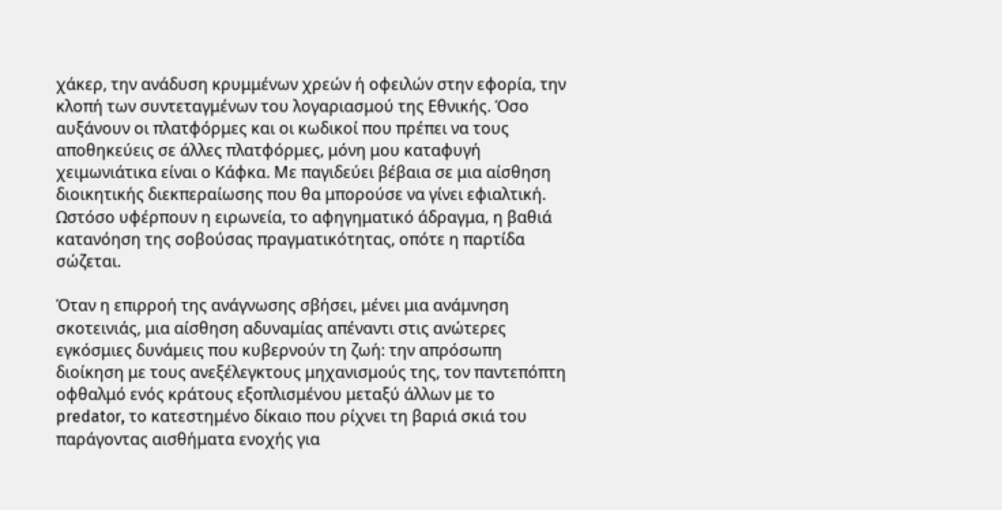χάκερ, την ανάδυση κρυμμένων χρεών ή οφειλών στην εφορία, την κλοπή των συντεταγμένων του λογαριασμού της Εθνικής. Όσο αυξάνουν οι πλατφόρμες και οι κωδικοί που πρέπει να τους αποθηκεύεις σε άλλες πλατφόρμες, μόνη μου καταφυγή χειμωνιάτικα είναι ο Κάφκα. Με παγιδεύει βέβαια σε μια αίσθηση διοικητικής διεκπεραίωσης που θα μπορούσε να γίνει εφιαλτική. Ωστόσο υφέρπουν η ειρωνεία, το αφηγηματικό άδραγμα, η βαθιά κατανόηση της σοβούσας πραγματικότητας, οπότε η παρτίδα σώζεται.

Όταν η επιρροή της ανάγνωσης σβήσει, μένει μια ανάμνηση σκοτεινιάς, μια αίσθηση αδυναμίας απέναντι στις ανώτερες εγκόσμιες δυνάμεις που κυβερνούν τη ζωή: την απρόσωπη διοίκηση με τους ανεξέλεγκτους μηχανισμούς της, τον παντεπόπτη οφθαλμό ενός κράτους εξοπλισμένου μεταξύ άλλων με το predator, το κατεστημένο δίκαιο που ρίχνει τη βαριά σκιά του παράγοντας αισθήματα ενοχής για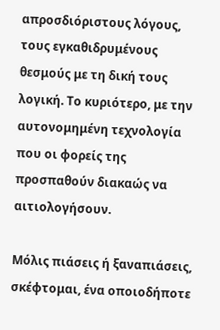απροσδιόριστους λόγους, τους εγκαθιδρυμένους θεσμούς με τη δική τους λογική. Το κυριότερο, με την αυτονομημένη τεχνολογία που οι φορείς της προσπαθούν διακαώς να αιτιολογήσουν.

Μόλις πιάσεις ή ξαναπιάσεις, σκέφτομαι, ένα οποιοδήποτε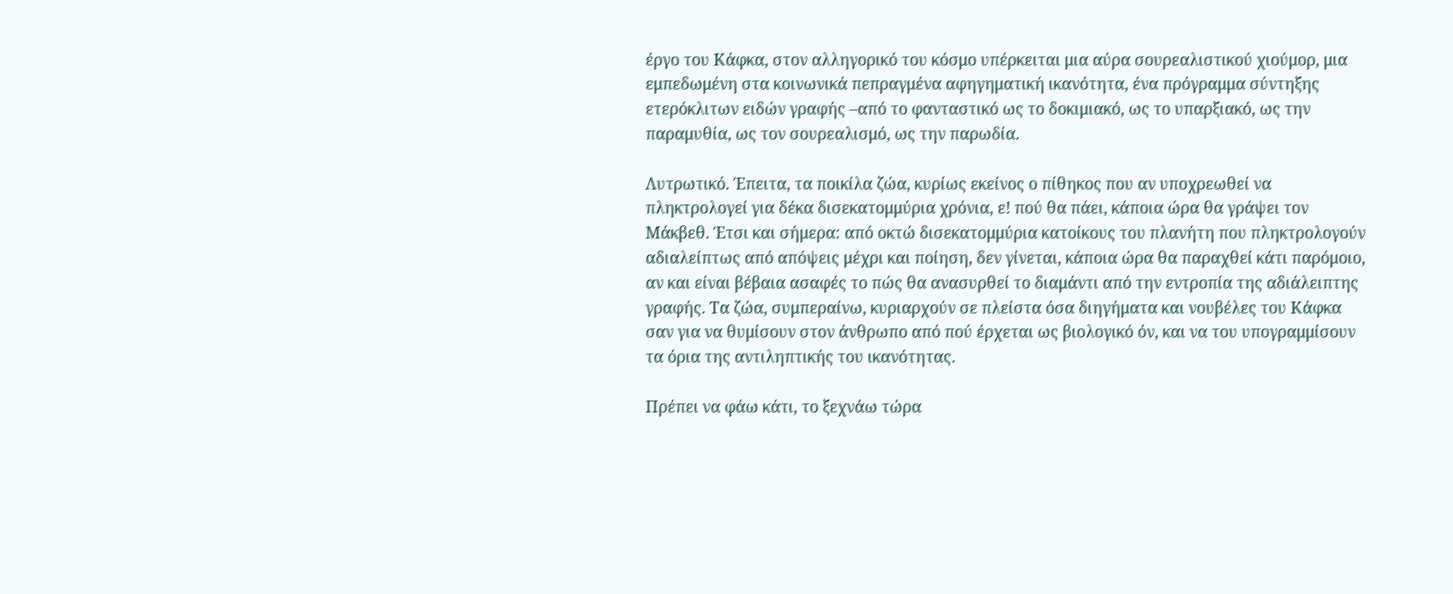έργο του Κάφκα, στον αλληγορικό του κόσμο υπέρκειται μια αύρα σουρεαλιστικού χιούμορ, μια εμπεδωμένη στα κοινωνικά πεπραγμένα αφηγηματική ικανότητα, ένα πρόγραμμα σύντηξης ετερόκλιτων ειδών γραφής –από το φανταστικό ως το δοκιμιακό, ως το υπαρξιακό, ως την παραμυθία, ως τον σουρεαλισμό, ως την παρωδία.

Λυτρωτικό. Έπειτα, τα ποικίλα ζώα, κυρίως εκείνος ο πίθηκος που αν υποχρεωθεί να πληκτρολογεί για δέκα δισεκατομμύρια χρόνια, ε! πού θα πάει, κάποια ώρα θα γράψει τον Μάκβεθ. Έτσι και σήμερα: από οκτώ δισεκατομμύρια κατοίκους του πλανήτη που πληκτρολογούν αδιαλείπτως από απόψεις μέχρι και ποίηση, δεν γίνεται, κάποια ώρα θα παραχθεί κάτι παρόμοιο, αν και είναι βέβαια ασαφές το πώς θα ανασυρθεί το διαμάντι από την εντροπία της αδιάλειπτης γραφής. Τα ζώα, συμπεραίνω, κυριαρχούν σε πλείστα όσα διηγήματα και νουβέλες του Κάφκα σαν για να θυμίσουν στον άνθρωπο από πού έρχεται ως βιολογικό όν, και να του υπογραμμίσουν τα όρια της αντιληπτικής του ικανότητας.

Πρέπει να φάω κάτι, το ξεχνάω τώρα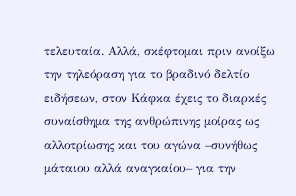τελευταία. Αλλά, σκέφτομαι πριν ανοίξω την τηλεόραση για το βραδινό δελτίο ειδήσεων, στον Κάφκα έχεις το διαρκές συναίσθημα της ανθρώπινης μοίρας ως αλλοτρίωσης και του αγώνα –συνήθως μάταιου αλλά αναγκαίου– για την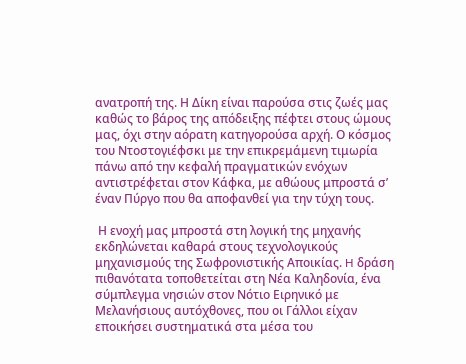ανατροπή της. Η Δίκη είναι παρούσα στις ζωές μας καθώς το βάρος της απόδειξης πέφτει στους ώμους μας, όχι στην αόρατη κατηγορούσα αρχή. Ο κόσμος του Ντοστογιέφσκι με την επικρεμάμενη τιμωρία πάνω από την κεφαλή πραγματικών ενόχων αντιστρέφεται στον Κάφκα, με αθώους μπροστά σ’ έναν Πύργο που θα αποφανθεί για την τύχη τους.

 Η ενοχή μας μπροστά στη λογική της μηχανής εκδηλώνεται καθαρά στους τεχνολογικούς μηχανισμούς της Σωφρονιστικής Αποικίας. H δράση πιθανότατα τοποθετείται στη Νέα Καληδονία, ένα σύμπλεγμα νησιών στον Νότιο Ειρηνικό με Μελανήσιους αυτόχθονες, που οι Γάλλοι είχαν εποικήσει συστηματικά στα μέσα του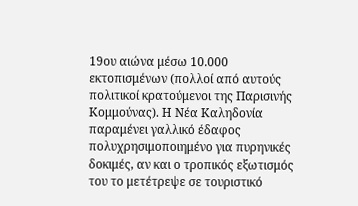19ου αιώνα μέσω 10.000 εκτοπισμένων (πολλοί από αυτούς πολιτικοί κρατούμενοι της Παρισινής Κομμούνας). Η Νέα Καληδονία παραμένει γαλλικό έδαφος πολυχρησιμοποιημένο για πυρηνικές δοκιμές, αν και ο τροπικός εξωτισμός του το μετέτρεψε σε τουριστικό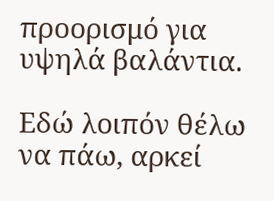προορισμό για υψηλά βαλάντια.

Εδώ λοιπόν θέλω να πάω, αρκεί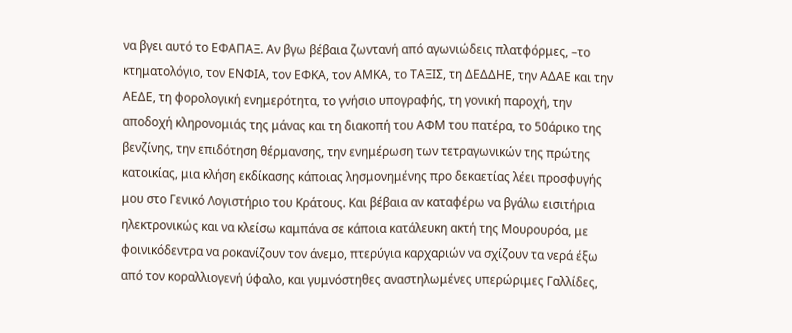να βγει αυτό το ΕΦΑΠΑΞ. Αν βγω βέβαια ζωντανή από αγωνιώδεις πλατφόρμες, –το κτηματολόγιο, τον ΕΝΦΙΑ, τον ΕΦΚΑ, τον ΑΜΚΑ, το ΤΑΞΙΣ, τη ΔΕΔΔΗΕ, την ΑΔΑΕ και την ΑΕΔΕ, τη φορολογική ενημερότητα, το γνήσιο υπογραφής, τη γονική παροχή, την αποδοχή κληρονομιάς της μάνας και τη διακοπή του ΑΦΜ του πατέρα, το 50άρικο της βενζίνης, την επιδότηση θέρμανσης, την ενημέρωση των τετραγωνικών της πρώτης κατοικίας, μια κλήση εκδίκασης κάποιας λησμονημένης προ δεκαετίας λέει προσφυγής μου στο Γενικό Λογιστήριο του Κράτους. Και βέβαια αν καταφέρω να βγάλω εισιτήρια ηλεκτρονικώς και να κλείσω καμπάνα σε κάποια κατάλευκη ακτή της Μουρουρόα, με φοινικόδεντρα να ροκανίζουν τον άνεμο, πτερύγια καρχαριών να σχίζουν τα νερά έξω από τον κοραλλιογενή ύφαλο, και γυμνόστηθες αναστηλωμένες υπερώριμες Γαλλίδες,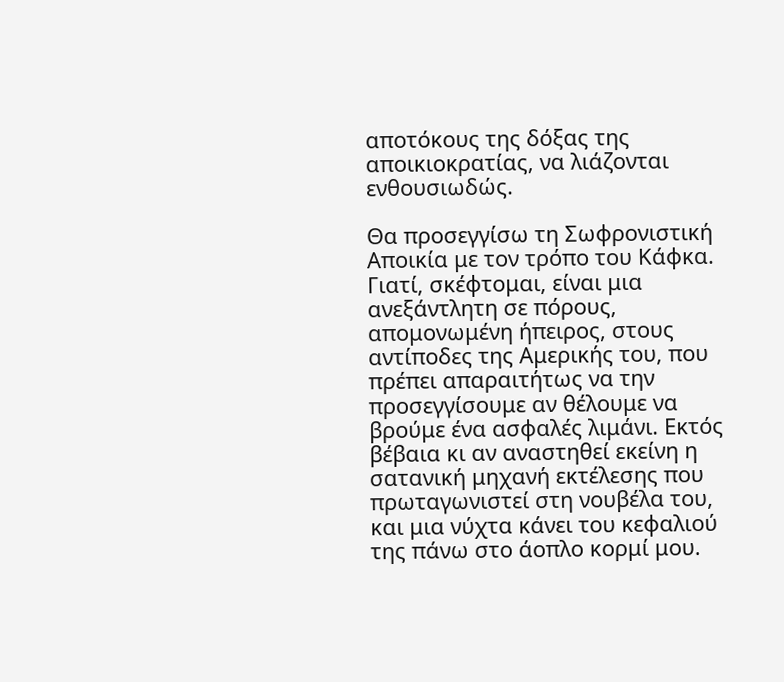αποτόκους της δόξας της αποικιοκρατίας, να λιάζονται ενθουσιωδώς.

Θα προσεγγίσω τη Σωφρονιστική Αποικία με τον τρόπο του Κάφκα. Γιατί, σκέφτομαι, είναι μια ανεξάντλητη σε πόρους, απομονωμένη ήπειρος, στους αντίποδες της Αμερικής του, που πρέπει απαραιτήτως να την προσεγγίσουμε αν θέλουμε να βρούμε ένα ασφαλές λιμάνι. Εκτός βέβαια κι αν αναστηθεί εκείνη η σατανική μηχανή εκτέλεσης που πρωταγωνιστεί στη νουβέλα του, και μια νύχτα κάνει του κεφαλιού της πάνω στο άοπλο κορμί μου.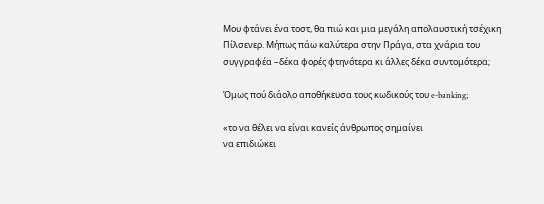Μου φτάνει ένα τοστ, θα πιώ και μια μεγάλη απολαυστική τσέχικη Πίλσενερ. Μήπως πάω καλύτερα στην Πράγα, στα χνάρια του συγγραφέα –δέκα φορές φτηνότερα κι άλλες δέκα συντομότερα;

Όμως πού διάολο αποθήκευσα τους κωδικούς του e-banking;

«το να θέλει να είναι κανείς άνθρωπος σημαίνει
να επιδιώκει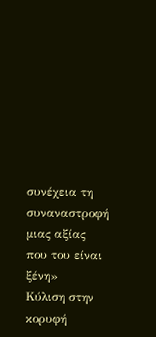συνέχεια τη συναναστροφή
μιας αξίας που του είναι ξένη»
Κύλιση στην κορυφή